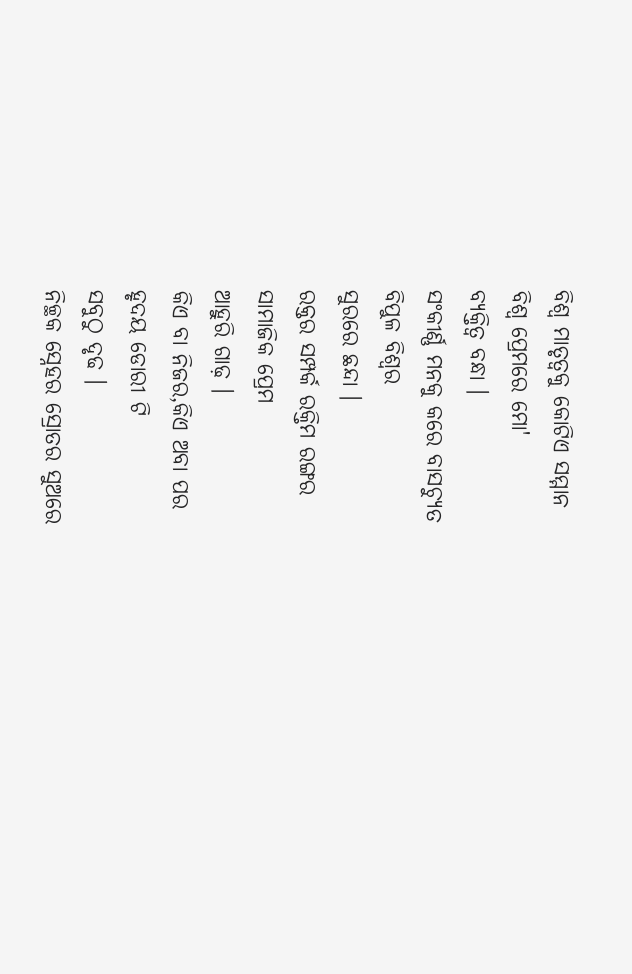ବିଶ୍ୱ ମାତୃତ୍ୱକୁ କୋଟିଏ ସମ୍ମାନ
ବିଶ୍ୱ ପ୍ରେମରେ ମୋ'
ବ୍ୟକ୍ତିତ୍ୱ ବନ୍ଧା ।
ସଂକୀର୍ଣ୍ଣ ମନକୁ କରେ ବାସଚ୍ୟୁତ
ବିପୁଳ ବିଶ୍ୱର
ସୁରରେ ଛନ୍ଦା ।
ରକ୍ତର ସମ୍ପର୍କ ରକ୍ତିମ ରଙ୍ଗର
ସାମାଜିକ ପ୍ରେମ
ଆହୁରି ଗାଢ଼ ।
କିଏ ବା ନିଜର,କିଏ ଅବା ପର
ହୃଦୟ ଡୋରୀ ଟି
ସବୁଠୁ ଦୃଢ ।
ନିଚ୍ଛକ ସ୍ନେହର ସ୍ରୋତର ସୁଅରେ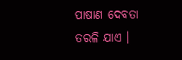ପାଷାଣ ଦେବତା
ତରଳି ଯାଏ ।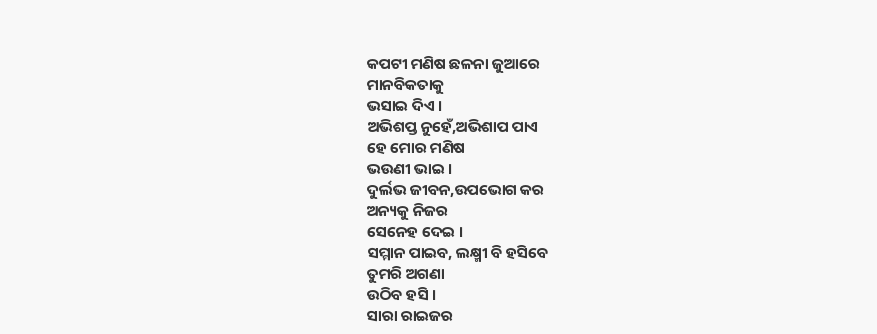କପଟୀ ମଣିଷ ଛଳନା ଜୁଆରେ
ମାନବିକତାକୁ
ଭସାଇ ଦିଏ ।
ଅଭିଶପ୍ତ ନୁହେଁ,ଅଭିଶାପ ପାଏ
ହେ ମୋର ମଣିଷ
ଭଉଣୀ ଭାଇ ।
ଦୁର୍ଲଭ ଜୀବନ,ଉପଭୋଗ କର
ଅନ୍ୟକୁ ନିଜର
ସେନେହ ଦେଇ ।
ସମ୍ମାନ ପାଇବ, ଲକ୍ଷ୍ମୀ ବି ହସିବେ
ତୁମରି ଅଗଣା
ଉଠିବ ହସି ।
ସାରା ରାଇଜର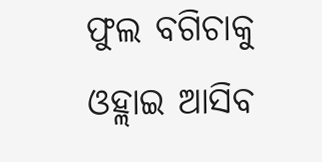ଫୁଲ ବଗିଚାକୁ
ଓହ୍ଲାଇ ଆସିବ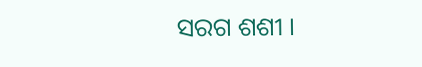ସରଗ ଶଶୀ ।